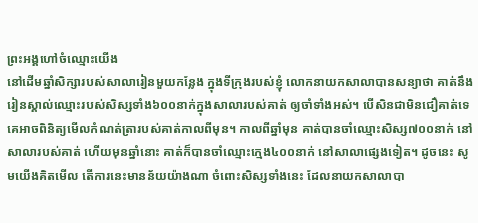ព្រះអង្គហៅចំឈ្មោះយើង
នៅដើមឆ្នាំសិក្សារបស់សាលារៀនមួយកន្លែង ក្នុងទីក្រុងរបស់ខ្ញុំ លោកនាយកសាលាបានសន្យាថា គាត់នឹងរៀនស្គាល់ឈ្មោះរបស់សិស្សទាំង៦០០នាក់ក្នុងសាលារបស់គាត់ ឲ្យចាំទាំងអស់។ បើសិនជាមិនជឿគាត់ទេ គេអាចពិនិត្យមើលកំណត់ត្រារបស់គាត់កាលពីមុន។ កាលពីឆ្នាំមុន គាត់បានចាំឈ្មោះសិស្ស៧០០នាក់ នៅសាលារបស់គាត់ ហើយមុនឆ្នាំនោះ គាត់ក៏បានចាំឈ្មោះក្មេង៤០០នាក់ នៅសាលាផ្សេងទៀត។ ដូចនេះ សូមយើងគិតមើល តើការនេះមានន័យយ៉ាងណា ចំពោះសិស្សទាំងនេះ ដែលនាយកសាលាបា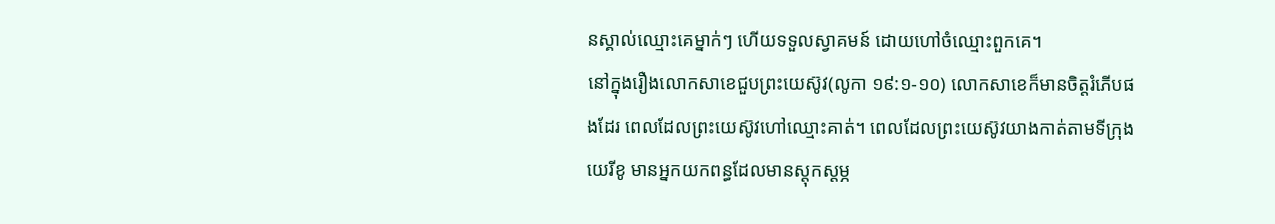នស្គាល់ឈ្មោះគេម្នាក់ៗ ហើយទទួលស្វាគមន៍ ដោយហៅចំឈ្មោះពួកគេ។
នៅក្នុងរឿងលោកសាខេជួបព្រះយេស៊ូវ(លូកា ១៩:១-១០) លោកសាខេក៏មានចិត្តរំភើបផងដែរ ពេលដែលព្រះយេស៊ូវហៅឈ្មោះគាត់។ ពេលដែលព្រះយេស៊ូវយាងកាត់តាមទីក្រុងយេរីខូ មានអ្នកយកពន្ធដែលមានស្តុកស្តម្ភ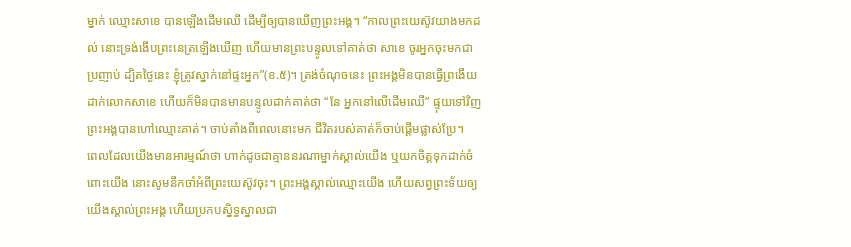ម្នាក់ ឈ្មោះសាខេ បានឡើងដើមឈើ ដើម្បីឲ្យបានឃើញព្រះអង្គ។ “កាលព្រះយេស៊ូវយាងមកដល់ នោះទ្រង់ងើបព្រះនេត្រឡើងឃើញ ហើយមានព្រះបន្ទូលទៅគាត់ថា សាខេ ចូរអ្នកចុះមកជាប្រញាប់ ដ្បិតថ្ងៃនេះ ខ្ញុំត្រូវស្នាក់នៅផ្ទះអ្នក”(ខ.៥)។ ត្រង់ចំណុចនេះ ព្រះអង្គមិនបានធ្វើព្រងើយ ដាក់លោកសាខេ ហើយក៏មិនបានមានបន្ទូលដាក់គាត់ថា “នែ អ្នកនៅលើដើមឈើ” ផ្ទុយទៅវិញ ព្រះអង្គបានហៅឈ្មោះគាត់។ ចាប់តាំងពីពេលនោះមក ជីវិតរបស់គាត់ក៏ចាប់ផ្តើមផ្លាស់ប្រែ។
ពេលដែលយើងមានអារម្មណ៍ថា ហាក់ដូចជាគ្មាននរណាម្នាក់ស្គាល់យើង ឬយកចិត្តទុកដាក់ចំពោះយើង នោះសូមនឹកចាំអំពីព្រះយេស៊ូវចុះ។ ព្រះអង្គស្គាល់ឈ្មោះយើង ហើយសព្វព្រះទ័យឲ្យយើងស្គាល់ព្រះអង្គ ហើយប្រកបស្និទ្ធស្នាលជា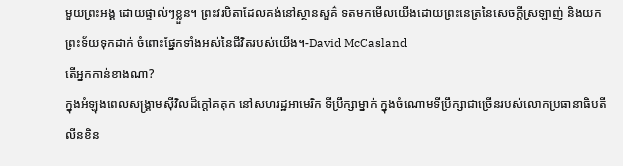មួយព្រះអង្គ ដោយផ្ទាល់ៗខ្លួន។ ព្រះវរបិតាដែលគង់នៅស្ថានសួគ៌ ទតមកមើលយើងដោយព្រះនេត្រនៃសេចក្តីស្រឡាញ់ និងយកព្រះទ័យទុកដាក់ ចំពោះផ្នែកទាំងអស់នៃជីវិតរបស់យើង។-David McCasland
តើអ្នកកាន់ខាងណា?
ក្នុងអំឡុងពេលសង្រ្គាមស៊ីវិលដ៏ក្តៅគគុក នៅសហរដ្ឋអាមេរិក ទីប្រឹក្សាម្នាក់ ក្នុងចំណោមទីប្រឹក្សាជាច្រើនរបស់លោកប្រធានាធិបតីលីនខិន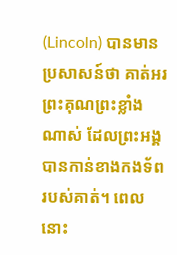(Lincoln) បានមានប្រសាសន៍ថា គាត់អរព្រះគុណព្រះខ្លាំងណាស់ ដែលព្រះអង្គបានកាន់ខាងកងទ័ពរបស់គាត់។ ពេលនោះ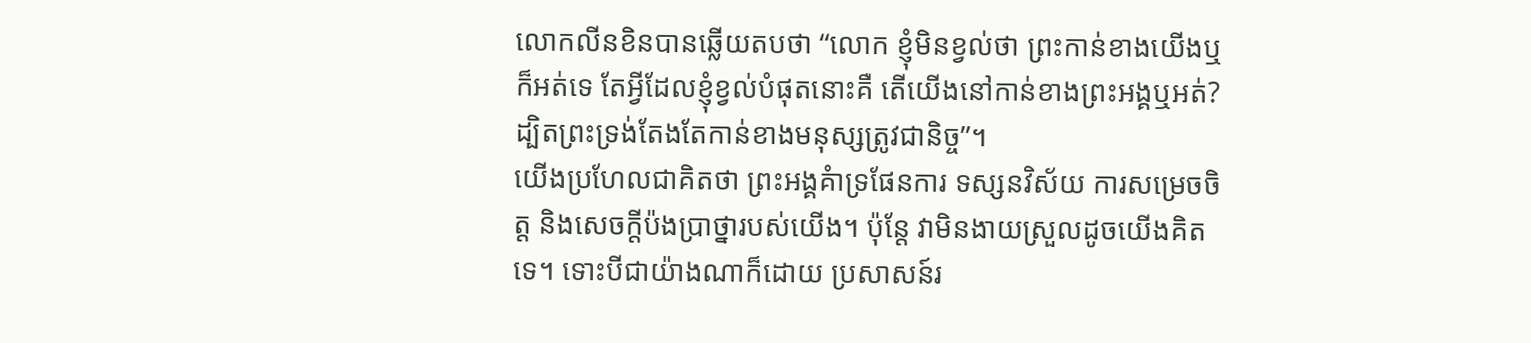លោកលីនខិនបានឆ្លើយតបថា “លោក ខ្ញុំមិនខ្វល់ថា ព្រះកាន់ខាងយើងឬក៏អត់ទេ តែអ្វីដែលខ្ញុំខ្វល់បំផុតនោះគឺ តើយើងនៅកាន់ខាងព្រះអង្គឬអត់? ដ្បិតព្រះទ្រង់តែងតែកាន់ខាងមនុស្សត្រូវជានិច្ច”។
យើងប្រហែលជាគិតថា ព្រះអង្គគំាទ្រផែនការ ទស្សនវិស័យ ការសម្រេចចិត្ត និងសេចក្តីប៉ងប្រាថ្នារបស់យើង។ ប៉ុន្តែ វាមិនងាយស្រួលដូចយើងគិតទេ។ ទោះបីជាយ៉ាងណាក៏ដោយ ប្រសាសន៍រ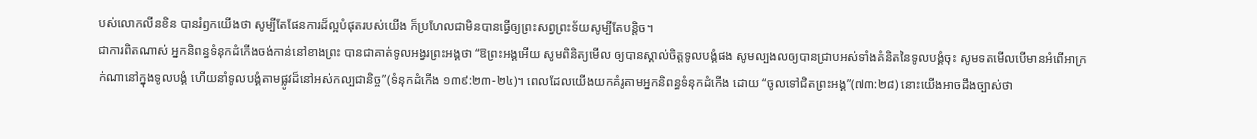បស់លោកលីនខិន បានរំឭកយើងថា សូម្បីតែផែនការដ៏ល្អបំផុតរបស់យើង ក៏ប្រហែលជាមិនបានធ្វើឲ្យព្រះសព្វព្រះទ័យសូម្បីតែបន្តិច។
ជាការពិតណាស់ អ្នកនិពន្ធទំនុកដំកើងចង់កាន់នៅខាងព្រះ បានជាគាត់ទូលអង្វរព្រះអង្គថា “ឱព្រះអង្គអើយ សូមពិនិត្យមើល ឲ្យបានស្គាល់ចិត្តទូលបង្គំផង សូមល្បងលឲ្យបានជ្រាបអស់ទាំងគំនិតនៃទូលបង្គំចុះ សូមទតមើលបើមានអំពើអាក្រក់ណានៅក្នុងទូលបង្គំ ហើយនាំទូលបង្គំតាមផ្លូវដ៏នៅអស់កល្បជានិច្ច”(ទំនុកដំកើង ១៣៩:២៣-២៤)។ ពេលដែលយើងយកគំរូតាមអ្នកនិពន្ធទំនុកដំកើង ដោយ “ចូលទៅជិតព្រះអង្គ”(៧៣:២៨) នោះយើងអាចដឹងច្បាស់ថា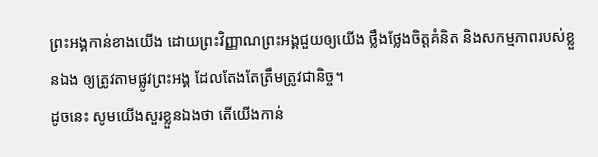ព្រះអង្គកាន់ខាងយើង ដោយព្រះវិញ្ញាណព្រះអង្គជួយឲ្យយើង ថ្លឹងថ្លែងចិត្តគំនិត និងសកម្មភាពរបស់ខ្លួនឯង ឲ្យត្រូវតាមផ្លូវព្រះអង្គ ដែលតែងតែត្រឹមត្រូវជានិច្ច។
ដូចនេះ សូមយើងសួរខ្លួនឯងថា តើយើងកាន់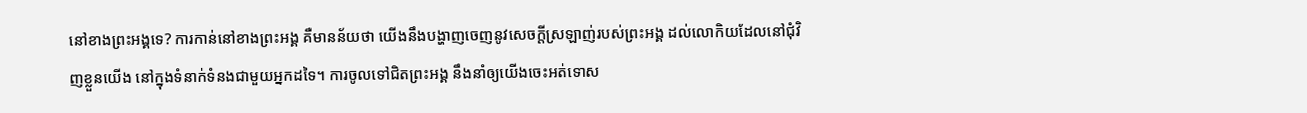នៅខាងព្រះអង្គទេ? ការកាន់នៅខាងព្រះអង្គ គឺមានន័យថា យើងនឹងបង្ហាញចេញនូវសេចក្តីស្រឡាញ់របស់ព្រះអង្គ ដល់លោកិយដែលនៅជុំវិញខ្លួនយើង នៅក្នុងទំនាក់ទំនងជាមួយអ្នកដទៃ។ ការចូលទៅជិតព្រះអង្គ នឹងនាំឲ្យយើងចេះអត់ទោស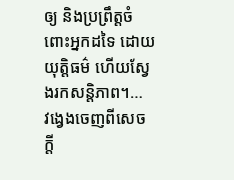ឲ្យ និងប្រព្រឹត្តចំពោះអ្នកដទៃ ដោយយុត្តិធម៌ ហើយស្វែងរកសន្តិភាព។…
វង្វេងចេញពីសេចក្តី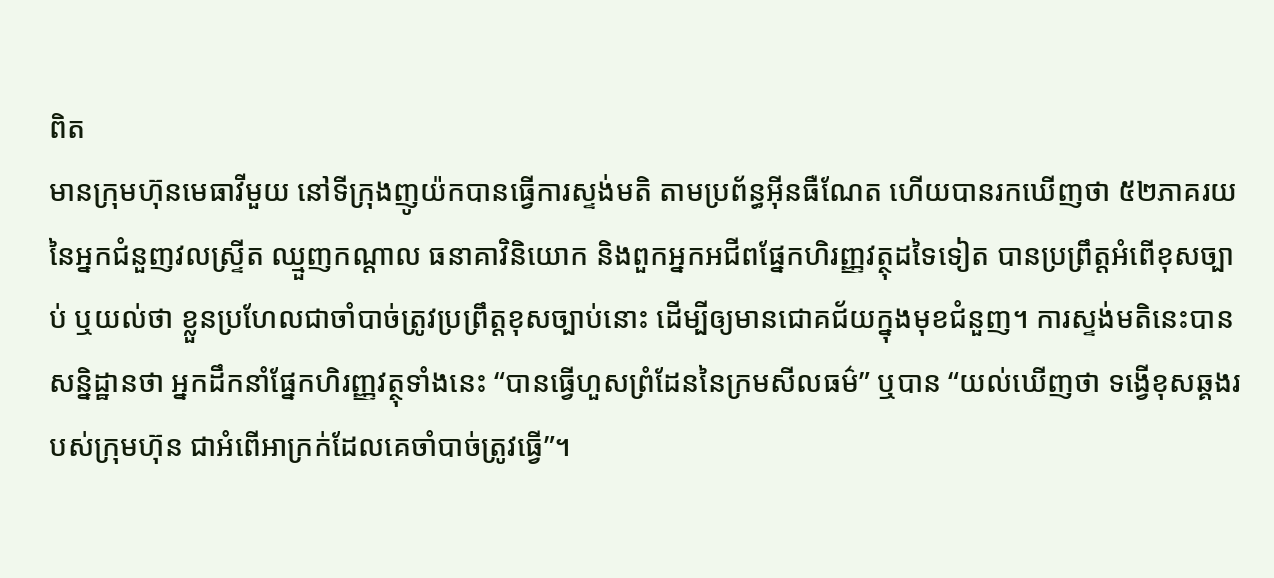ពិត
មានក្រុមហ៊ុនមេធាវីមួយ នៅទីក្រុងញូយ៉កបានធ្វើការស្ទង់មតិ តាមប្រព័ន្ធអ៊ីនធឺណែត ហើយបានរកឃើញថា ៥២ភាគរយ នៃអ្នកជំនួញវលស្ទ្រីត ឈ្មួញកណ្តាល ធនាគាវិនិយោក និងពួកអ្នកអជីពផ្នែកហិរញ្ញវត្ថុដទៃទៀត បានប្រព្រឹត្តអំពើខុសច្បាប់ ឬយល់ថា ខ្លួនប្រហែលជាចាំបាច់ត្រូវប្រព្រឹត្តខុសច្បាប់នោះ ដើម្បីឲ្យមានជោគជ័យក្នុងមុខជំនួញ។ ការស្ទង់មតិនេះបានសន្និដ្ឋានថា អ្នកដឹកនាំផ្នែកហិរញ្ញវត្ថុទាំងនេះ “បានធ្វើហួសព្រំដែននៃក្រមសីលធម៌” ឬបាន “យល់ឃើញថា ទង្វើខុសឆ្គងរបស់ក្រុមហ៊ុន ជាអំពើអាក្រក់ដែលគេចាំបាច់ត្រូវធ្វើ”។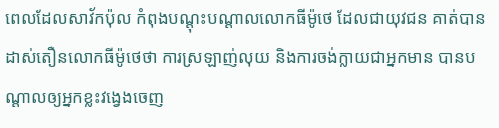ពេលដែលសាវ័កប៉ុល កំពុងបណ្តុះបណ្តាលលោកធីម៉ូថេ ដែលជាយុវជន គាត់បានដាស់តឿនលោកធីម៉ូថេថា ការស្រឡាញ់លុយ និងការចង់ក្លាយជាអ្នកមាន បានបណ្តាលឲ្យអ្នកខ្លះវង្វេងចេញ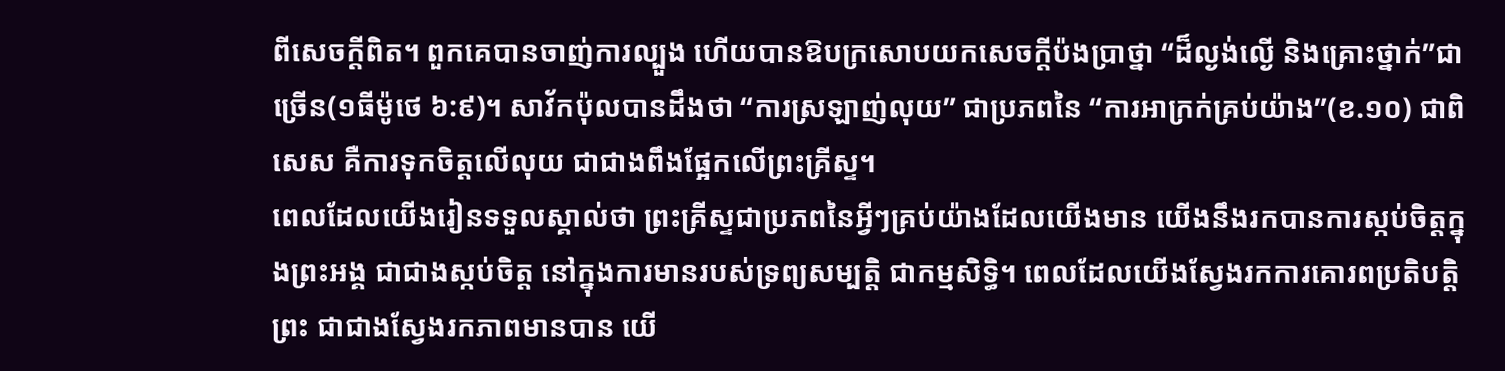ពីសេចក្តីពិត។ ពួកគេបានចាញ់ការល្បួង ហើយបានឱបក្រសោបយកសេចក្តីប៉ងប្រាថ្នា “ដ៏ល្ងង់ល្ងើ និងគ្រោះថ្នាក់”ជាច្រើន(១ធីម៉ូថេ ៦:៩)។ សាវ័កប៉ុលបានដឹងថា “ការស្រឡាញ់លុយ” ជាប្រភពនៃ “ការអាក្រក់គ្រប់យ៉ាង”(ខ.១០) ជាពិសេស គឺការទុកចិត្តលើលុយ ជាជាងពឹងផ្អែកលើព្រះគ្រីស្ទ។
ពេលដែលយើងរៀនទទួលស្គាល់ថា ព្រះគ្រីស្ទជាប្រភពនៃអ្វីៗគ្រប់យ៉ាងដែលយើងមាន យើងនឹងរកបានការស្កប់ចិត្តក្នុងព្រះអង្គ ជាជាងស្កប់ចិត្ត នៅក្នុងការមានរបស់ទ្រព្យសម្បត្តិ ជាកម្មសិទ្ធិ។ ពេលដែលយើងស្វែងរកការគោរពប្រតិបត្តិព្រះ ជាជាងស្វែងរកភាពមានបាន យើ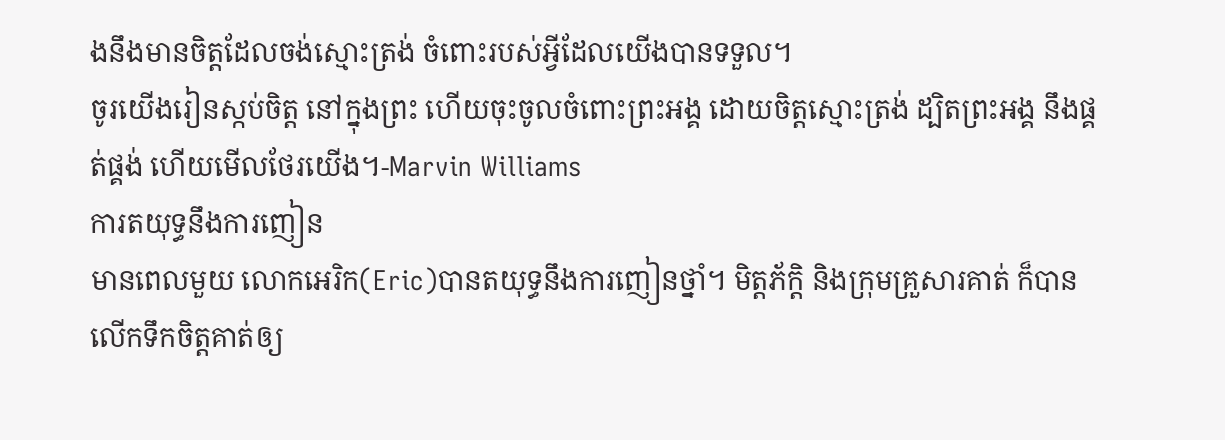ងនឹងមានចិត្តដែលចង់ស្មោះត្រង់ ចំពោះរបស់អ្វីដែលយើងបានទទួល។
ចូរយើងរៀនស្កប់ចិត្ត នៅក្នុងព្រះ ហើយចុះចូលចំពោះព្រះអង្គ ដោយចិត្តស្មោះត្រង់ ដ្បិតព្រះអង្គ នឹងផ្គត់ផ្គង់ ហើយមើលថែរយើង។-Marvin Williams
ការតយុទ្ធនឹងការញៀន
មានពេលមួយ លោកអេរិក(Eric)បានតយុទ្ធនឹងការញៀនថ្នាំ។ មិត្តភ័ក្តិ និងក្រុមគ្រួសារគាត់ ក៏បានលើកទឹកចិត្តគាត់ឲ្យ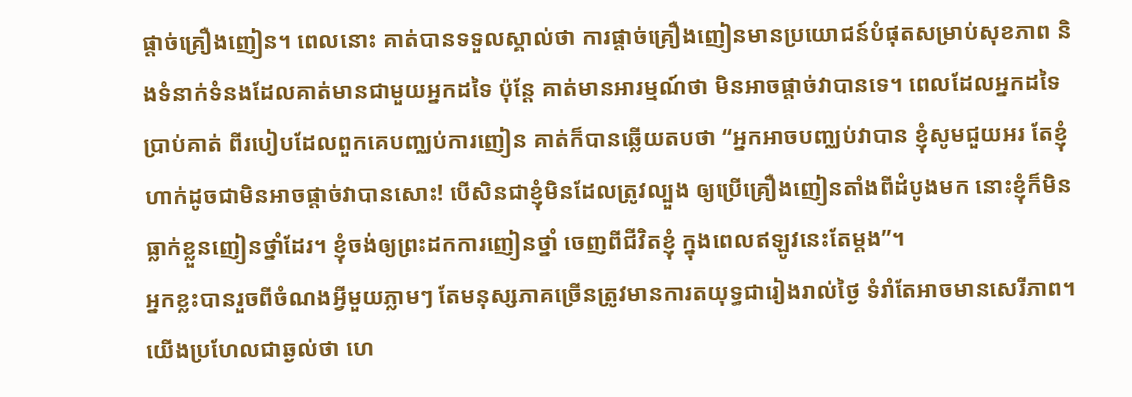ផ្តាច់គ្រឿងញៀន។ ពេលនោះ គាត់បានទទួលស្គាល់ថា ការផ្តាច់គ្រឿងញៀនមានប្រយោជន៍បំផុតសម្រាប់សុខភាព និងទំនាក់ទំនងដែលគាត់មានជាមួយអ្នកដទៃ ប៉ុន្តែ គាត់មានអារម្មណ៍ថា មិនអាចផ្តាច់វាបានទេ។ ពេលដែលអ្នកដទៃប្រាប់គាត់ ពីរបៀបដែលពួកគេបញ្ឈប់ការញៀន គាត់ក៏បានឆ្លើយតបថា “អ្នកអាចបញ្ឈប់វាបាន ខ្ញុំសូមជួយអរ តែខ្ញុំហាក់ដូចជាមិនអាចផ្តាច់វាបានសោះ! បើសិនជាខ្ញុំមិនដែលត្រូវល្បួង ឲ្យប្រើគ្រឿងញៀនតាំងពីដំបូងមក នោះខ្ញុំក៏មិនធ្លាក់ខ្លួនញៀនថ្នាំដែរ។ ខ្ញុំចង់ឲ្យព្រះដកការញៀនថ្នាំ ចេញពីជីវិតខ្ញុំ ក្នុងពេលឥឡូវនេះតែម្តង”។
អ្នកខ្លះបានរួចពីចំណងអ្វីមួយភ្លាមៗ តែមនុស្សភាគច្រើនត្រូវមានការតយុទ្ធជារៀងរាល់ថ្ងៃ ទំរាំតែអាចមានសេរីភាព។ យើងប្រហែលជាឆ្ងល់ថា ហេ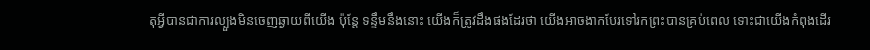តុអ្វីបានជាការល្បួងមិនចេញឆ្ងាយពីយើង ប៉ុន្តែ ទន្ទឹមនឹងនោះ យើងក៏ត្រូវដឹងផងដែរថា យើងអាចងាកបែរទៅរកព្រះបានគ្រប់ពេល ទោះជាយើងកំពុងដើរ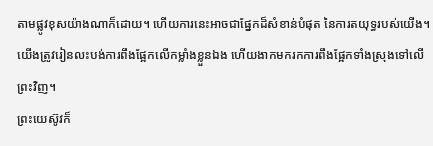តាមផ្លូវខុសយ៉ាងណាក៏ដោយ។ ហើយការនេះអាចជាផ្នែកដ៏សំខាន់បំផុត នៃការតយុទ្ធរបស់យើង។ យើងត្រូវរៀនលះបង់ការពឹងផ្អែកលើកម្លាំងខ្លួនឯង ហើយងាកមករកការពឹងផ្អែកទាំងស្រុងទៅលើព្រះវិញ។
ព្រះយេស៊ូវក៏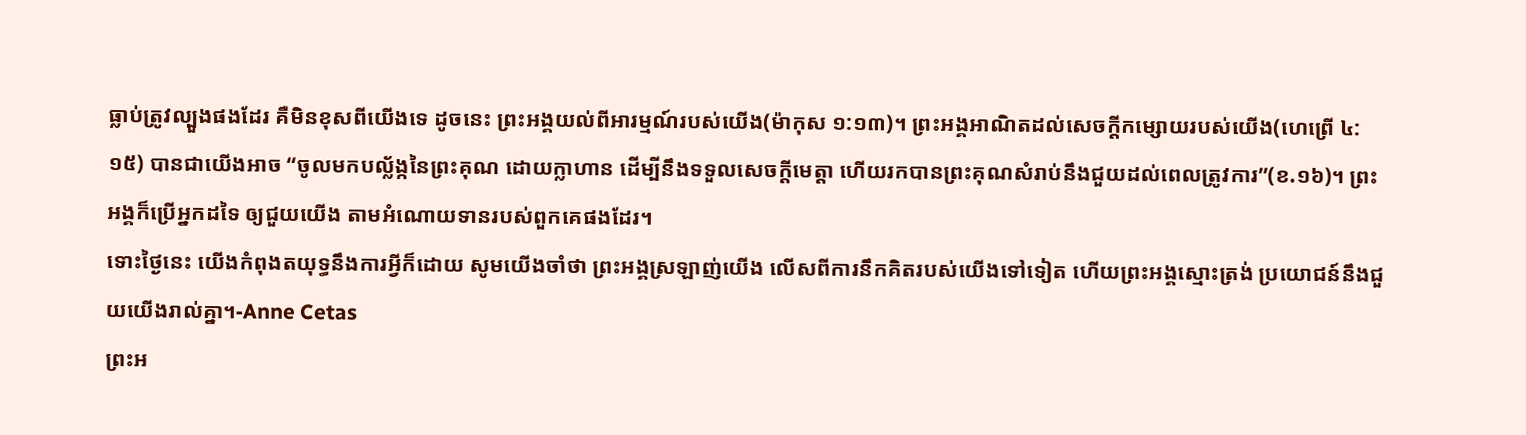ធ្លាប់ត្រូវល្បួងផងដែរ គឺមិនខុសពីយើងទេ ដូចនេះ ព្រះអង្គយល់ពីអារម្មណ៍របស់យើង(ម៉ាកុស ១:១៣)។ ព្រះអង្គអាណិតដល់សេចក្តីកម្សោយរបស់យើង(ហេព្រើ ៤:១៥) បានជាយើងអាច “ចូលមកបល្ល័ង្កនៃព្រះគុណ ដោយក្លាហាន ដើម្បីនឹងទទួលសេចក្តីមេត្តា ហើយរកបានព្រះគុណសំរាប់នឹងជួយដល់ពេលត្រូវការ”(ខ.១៦)។ ព្រះអង្គក៏ប្រើអ្នកដទៃ ឲ្យជួយយើង តាមអំណោយទានរបស់ពួកគេផងដែរ។
ទោះថ្ងៃនេះ យើងកំពុងតយុទ្ធនឹងការអ្វីក៏ដោយ សូមយើងចាំថា ព្រះអង្គស្រឡាញ់យើង លើសពីការនឹកគិតរបស់យើងទៅទៀត ហើយព្រះអង្គស្មោះត្រង់ ប្រយោជន៍នឹងជួយយើងរាល់គ្នា។-Anne Cetas
ព្រះអ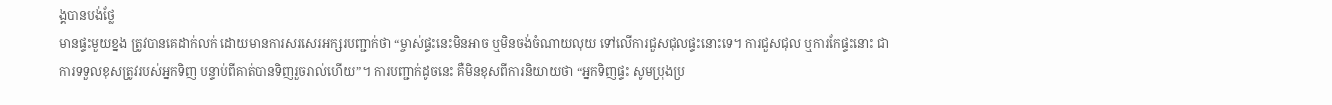ង្គបានបង់ថ្លែ
មានផ្ទះមួយខ្នង ត្រូវបានគេដាក់លក់ ដោយមានការសរសេរអក្សរបញ្ជាក់ថា “ម្ចាស់ផ្ទះនេះមិនអាច ឬមិនចង់ចំណាយលុយ ទៅលើការជួសជុលផ្ទះនោះទេ។ ការជួសជុល ឬការកែផ្ទះនោះ ជាការទទួលខុសត្រូវរបស់អ្នកទិញ បន្ទាប់ពីគាត់បានទិញរួចរាល់ហើយ”។ ការបញ្ជាក់ដូចនេះ គឺមិនខុសពីការនិយាយថា “អ្នកទិញផ្ទះ សូមប្រុងប្រ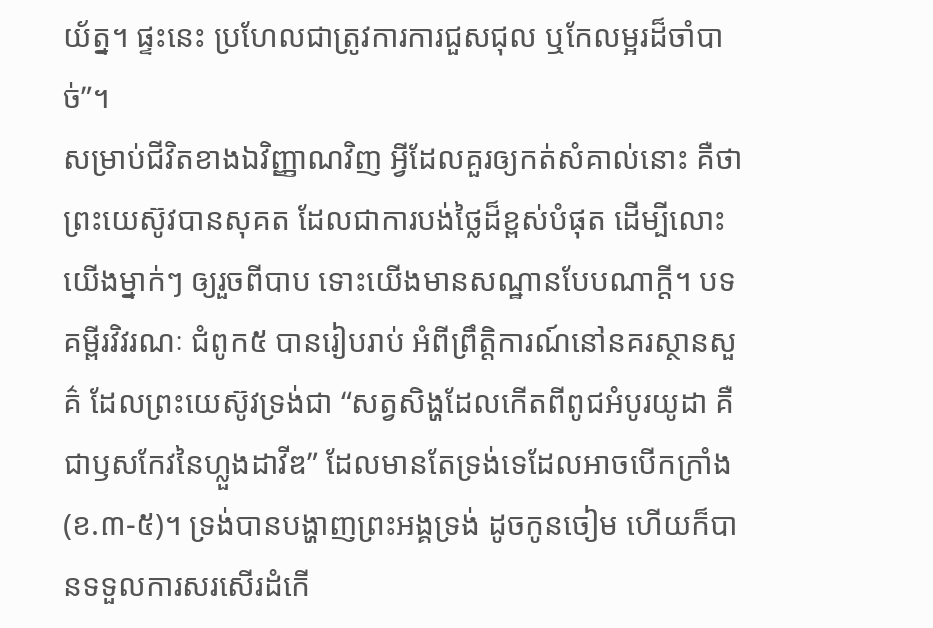យ័ត្ន។ ផ្ទះនេះ ប្រហែលជាត្រូវការការជួសជុល ឬកែលម្អរដ៏ចាំបាច់”។
សម្រាប់ជីវិតខាងឯវិញ្ញាណវិញ អ្វីដែលគួរឲ្យកត់សំគាល់នោះ គឺថា ព្រះយេស៊ូវបានសុគត ដែលជាការបង់ថ្លៃដ៏ខ្ពស់បំផុត ដើម្បីលោះយើងម្នាក់ៗ ឲ្យរួចពីបាប ទោះយើងមានសណ្ឋានបែបណាក្តី។ បទគម្ពីរវិវរណៈ ជំពូក៥ បានរៀបរាប់ អំពីព្រឹត្តិការណ៍នៅនគរស្ថានសួគ៌ ដែលព្រះយេស៊ូវទ្រង់ជា “សត្វសិង្ហដែលកើតពីពូជអំបូរយូដា គឺជាឫសកែវនៃហ្លួងដាវីឌ” ដែលមានតែទ្រង់ទេដែលអាចបើកក្រាំង(ខ.៣-៥)។ ទ្រង់បានបង្ហាញព្រះអង្គទ្រង់ ដូចកូនចៀម ហើយក៏បានទទួលការសរសើរដំកើ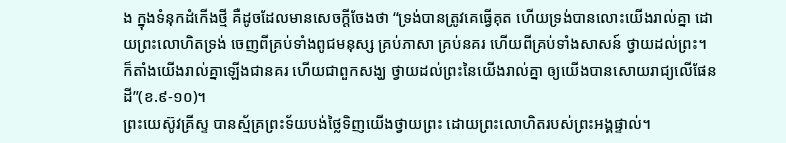ង ក្នុងទំនុកដំកើងថ្មី គឺដូចដែលមានសេចក្តីចែងថា “ទ្រង់បានត្រូវគេធ្វើគុត ហើយទ្រង់បានលោះយើងរាល់គ្នា ដោយព្រះលោហិតទ្រង់ ចេញពីគ្រប់ទាំងពូជមនុស្ស គ្រប់ភាសា គ្រប់នគរ ហើយពីគ្រប់ទាំងសាសន៍ ថ្វាយដល់ព្រះ។ ក៏តាំងយើងរាល់គ្នាឡើងជានគរ ហើយជាពួកសង្ឃ ថ្វាយដល់ព្រះនៃយើងរាល់គ្នា ឲ្យយើងបានសោយរាជ្យលើផែនដី”(ខ.៩-១០)។
ព្រះយេស៊ូវគ្រីស្ទ បានស្ម័គ្រព្រះទ័យបង់ថ្លៃទិញយើងថ្វាយព្រះ ដោយព្រះលោហិតរបស់ព្រះអង្គផ្ទាល់។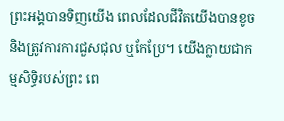ព្រះអង្គបានទិញយើង ពេលដែលជីវិតយើងបានខូច និងត្រូវការការជួសជុល ឬកែប្រែ។ យើងក្លាយជាកម្មសិទ្ធិរបស់ព្រះ ពេ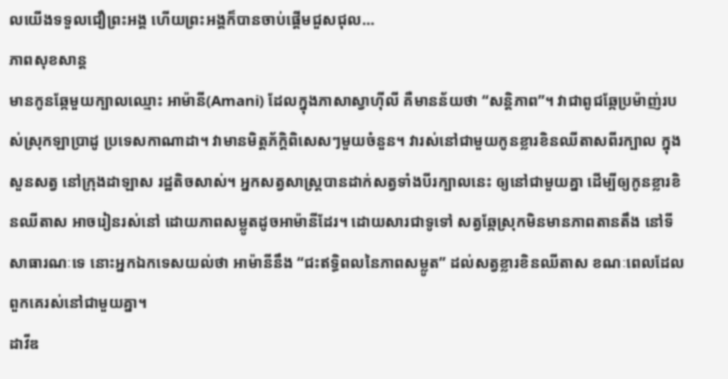លយើងទទួលជឿព្រះអង្គ ហើយព្រះអង្គក៏បានចាប់ផ្តើមជួសជុល…
ភាពសុខសាន្ត
មានកូនឆ្កែមួយក្បាលឈ្មោះ អាម៉ានី(Amani) ដែលក្នុងភាសាស្វាហ៊ីលី គឺមានន័យថា “សន្តិភាព”។ វាជាពូជឆ្កែប្រម៉ាញ់របស់ស្រុកឡាប្រាដូ ប្រទេសកាណាដា។ វាមានមិត្តភ័ក្តិពិសេសៗមួយចំនួន។ វារស់នៅជាមួយកូនខ្លារខិនឈីតាសពីរក្បាល ក្នុងសួនសត្វ នៅក្រុងដាឡាស រដ្ឋតិចសាស់។ អ្នកសត្វសាស្រ្តបានដាក់សត្វទាំងបីរក្បាលនេះ ឲ្យនៅជាមួយគ្នា ដើម្បីឲ្យកូនខ្លារខិនឈីតាស អាចរៀនរស់នៅ ដោយភាពសម្លូតដូចអាម៉ានីដែរ។ ដោយសារជាទូទៅ សត្វឆ្កែស្រុកមិនមានភាពតានតឹង នៅទីសាធារណៈទេ នោះអ្នកឯកទេសយល់ថា អាម៉ានីនឹង “ជះឥទ្ធិពលនៃភាពសម្លូត” ដល់សត្វខ្លារខិនឈីតាស ខណៈពេលដែលពួកគេរស់នៅជាមួយគ្នា។
ដាវីឌ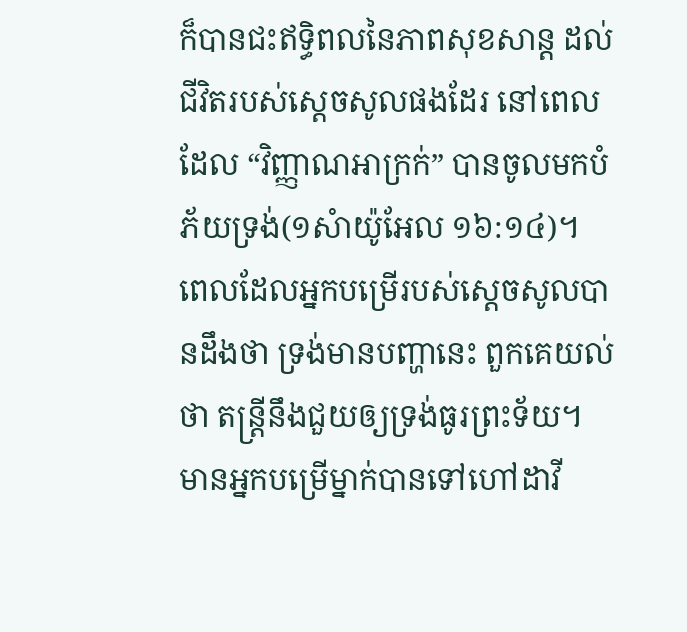ក៏បានជះឥទ្ធិពលនៃភាពសុខសាន្ត ដល់ជីវិតរបស់ស្តេចសូលផងដែរ នៅពេលដែល “វិញ្ញាណអាក្រក់” បានចូលមកបំភ័យទ្រង់(១សំាយ៉ូអែល ១៦:១៤)។ ពេលដែលអ្នកបម្រើរបស់ស្តេចសូលបានដឹងថា ទ្រង់មានបញ្ហានេះ ពួកគេយល់ថា តន្ត្រីនឹងជួយឲ្យទ្រង់ធូរព្រះទ័យ។ មានអ្នកបម្រើម្នាក់បានទៅហៅដាវី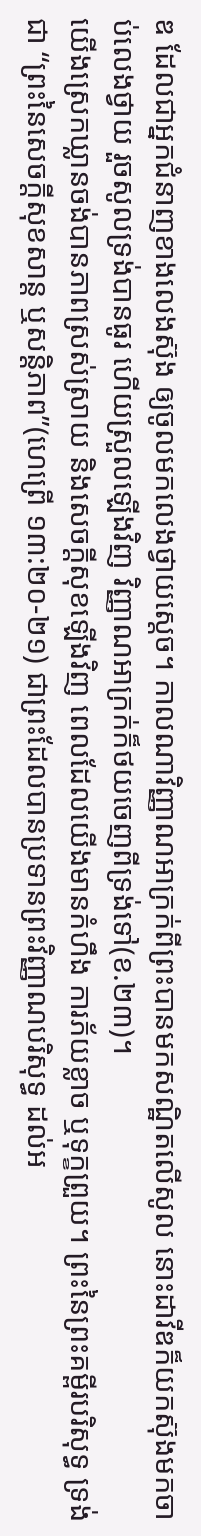ឌ ដែលជាអ្នកជំនាញខាងលេងស៊ុង ឲ្យចូលមកលេងថ្វាយស្តេច។ កាលណាវិញ្ញាណអាក្រក់ពីព្រះបានមកសណ្ឋិតលើសូល នោះដាវីឌក៏យកស៊ុងមកចាប់លេងថ្វាយ រួចសូលទ្រង់បានធូរ ហើយស្រួលឡើងវិញ វិញ្ញាណអាក្រក់ក៏ថយចេញពីទ្រង់ទៅ(ខ.២៣)។
យើងស្រេកឃ្លានចង់បានភាពស្រស់ស្រាយ និងសេចក្តីសុខឡើងវិញ ពេលដែលយើងមានកំហឹង ការភ័យខ្លាច ឬទុក្ខព្រួយ។ ព្រះនៃព្រះគម្ពីរបរិសុទ្ធ ទ្រង់ជា “ព្រះនៃសេចក្តីសុខសាន្ត ឬសន្តិភាព”(ហេព្រើ ១៣:២០-២១) ជាព្រះដែលបានប្រទានព្រះវិញ្ញាណបរិសុទ្ធ ដល់អ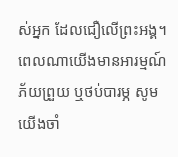ស់អ្នក ដែលជឿលើព្រះអង្គ។ ពេលណាយើងមានអារម្មណ៍ភ័យព្រួយ ឬថប់បារម្ភ សូមយើងចាំ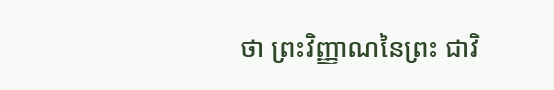ថា ព្រះវិញ្ញាណនៃព្រះ ជាវិ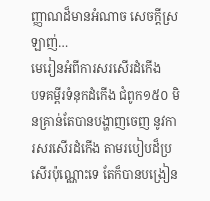ញ្ញាណដ៏មានអំណាច សេចក្តីស្រឡាញ់…
មេរៀនអំពីការសរសើរដំកើង
បទគម្ពីរទំនុកដំកើង ជំពូក១៥០ មិនគ្រាន់តែបានបង្ហាញចេញ នូវការសរសើរដំកើង តាមរបៀបដ៏ប្រសើរប៉ុណ្ណោះទេ តែក៏បានបង្រៀន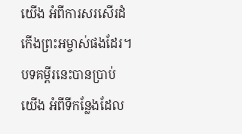យើង អំពីការសរសើរដំកើងព្រះអម្ចាស់ផងដែរ។ បទគម្ពីរនេះបានប្រាប់យើង អំពីទីកន្លែងដែល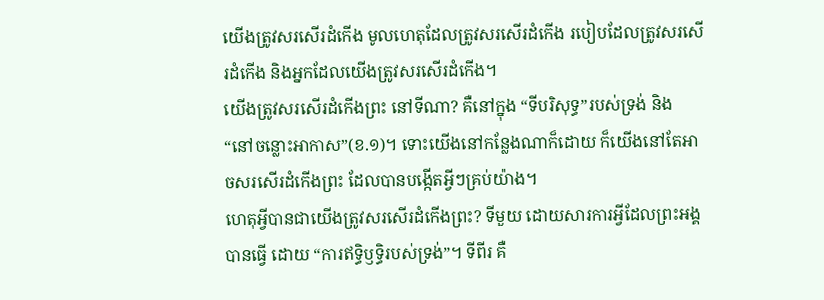យើងត្រូវសរសើរដំកើង មូលហេតុដែលត្រូវសរសើរដំកើង របៀបដែលត្រូវសរសើរដំកើង និងអ្នកដែលយើងត្រូវសរសើរដំកើង។
យើងត្រូវសរសើរដំកើងព្រះ នៅទីណា? គឺនៅក្នុង “ទីបរិសុទ្ធ”របស់ទ្រង់ និង “នៅចន្លោះអាកាស”(ខ.១)។ ទោះយើងនៅកន្លែងណាក៏ដោយ ក៏យើងនៅតែអាចសរសើរដំកើងព្រះ ដែលបានបង្កើតអ្វីៗគ្រប់យ៉ាង។
ហេតុអ្វីបានជាយើងត្រូវសរសើរដំកើងព្រះ? ទីមួយ ដោយសារការអ្វីដែលព្រះអង្គបានធ្វើ ដោយ “ការឥទ្ធិឫទ្ធិរបស់ទ្រង់”។ ទីពីរ គឺ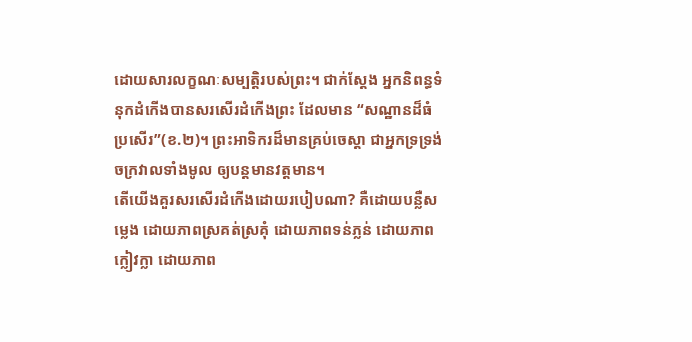ដោយសារលក្ខណៈសម្បត្តិរបស់ព្រះ។ ជាក់ស្តែង អ្នកនិពន្ធទំនុកដំកើងបានសរសើរដំកើងព្រះ ដែលមាន “សណ្ឋានដ៏ធំប្រសើរ”(ខ.២)។ ព្រះអាទិករដ៏មានគ្រប់ចេស្តា ជាអ្នកទ្រទ្រង់ចក្រវាលទាំងមូល ឲ្យបន្តមានវត្តមាន។
តើយើងគួរសរសើរដំកើងដោយរបៀបណា? គឺដោយបន្លឺសម្លេង ដោយភាពស្រគត់ស្រគុំ ដោយភាពទន់ភ្លន់ ដោយភាពក្លៀវក្លា ដោយភាព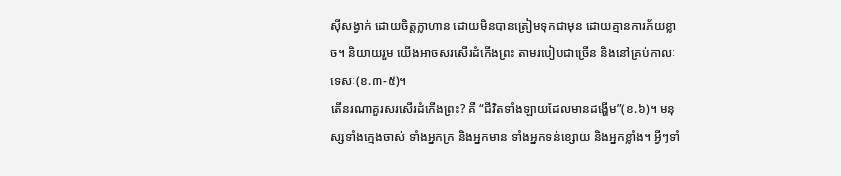ស៊ីសង្វាក់ ដោយចិត្តក្លាហាន ដោយមិនបានត្រៀមទុកជាមុន ដោយគ្មានការភ័យខ្លាច។ និយាយរួម យើងអាចសរសើរដំកើងព្រះ តាមរបៀបជាច្រើន និងនៅគ្រប់កាលៈទេសៈ(ខ.៣-៥)។
តើនរណាគួរសរសើរដំកើងព្រះ? គឺ “ជីវិតទាំងឡាយដែលមានដង្ហើម”(ខ.៦)។ មនុស្សទាំងក្មេងចាស់ ទាំងអ្នកក្រ និងអ្នកមាន ទាំងអ្នកទន់ខ្សោយ និងអ្នកខ្លាំង។ អ្វីៗទាំ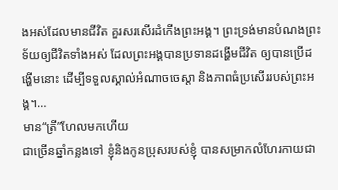ងអស់ដែលមានជីវិត គួរសរសើរដំកើងព្រះអង្គ។ ព្រះទ្រង់មានបំណងព្រះទ័យឲ្យជីវិតទាំងអស់ ដែលព្រះអង្គបានប្រទានដង្ហើមជីវិត ឲ្យបានប្រើដង្ហើមនោះ ដើម្បីទទួលស្គាល់អំណាចចេស្តា និងភាពធំប្រសើររបស់ព្រះអង្គ។…
មាន“ត្រី”ហែលមកហើយ
ជាច្រើនឆ្នាំកន្លងទៅ ខ្ញុំនិងកូនប្រុសរបស់ខ្ញុំ បានសម្រាកលំហែរកាយជា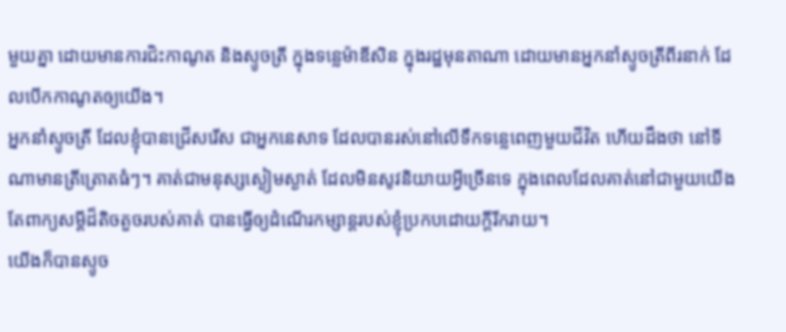មួយគ្នា ដោយមានការជិះកាណូត និងស្ទូចត្រី ក្នុងទន្លេម៉ាឌីសិន ក្នុងរដ្ឋមុនតាណា ដោយមានអ្នកនាំស្ទូចត្រីពីរនាក់ ដែលបើកកាណូតឲ្យយើង។
អ្នកនាំស្ទូចត្រី ដែលខ្ញុំបានជ្រើសរើស ជាអ្នកនេសាទ ដែលបានរស់នៅលើទឹកទន្លេពេញមួយជីវិត ហើយដឹងថា នៅទីណាមានត្រីត្រោតធំៗ។ គាត់ជាមនុស្សស្ងៀមស្ងាត់ ដែលមិនសូវនិយាយអ្វីច្រើនទេ ក្នុងពេលដែលគាត់នៅជាមួយយើង តែពាក្យសម្តីដ៏តិចតួចរបស់គាត់ បានធ្វើឲ្យដំណើរកម្សាន្តរបស់ខ្ញុំប្រកបដោយក្តីរីករាយ។
យើងក៏បានស្ទូច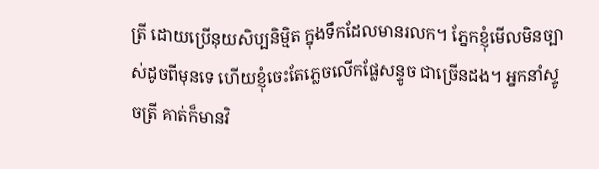ត្រី ដោយប្រើនុយសិប្បនិម្មិត ក្នុងទឹកដែលមានរលក។ ភ្នែកខ្ញុំមើលមិនច្បាស់ដូចពីមុនទេ ហើយខ្ញុំចេះតែភ្លេចលើកផ្លែសន្ទូច ជាច្រើនដង។ អ្នកនាំស្ទូចត្រី គាត់ក៏មានវិ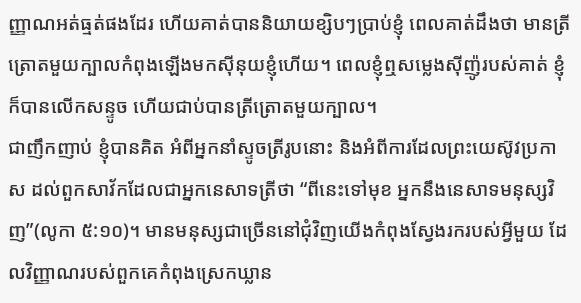ញ្ញាណអត់ធ្មត់ផងដែរ ហើយគាត់បាននិយាយខ្សិបៗប្រាប់ខ្ញុំ ពេលគាត់ដឹងថា មានត្រីត្រោតមួយក្បាលកំពុងឡើងមកស៊ីនុយខ្ញុំហើយ។ ពេលខ្ញុំឮសម្លេងស៊ីញ៉ូរបស់គាត់ ខ្ញុំក៏បានលើកសន្ទូច ហើយជាប់បានត្រីត្រោតមួយក្បាល។
ជាញឹកញាប់ ខ្ញុំបានគិត អំពីអ្នកនាំស្ទូចត្រីរូបនោះ និងអំពីការដែលព្រះយេស៊ូវប្រកាស ដល់ពួកសាវ័កដែលជាអ្នកនេសាទត្រីថា “ពីនេះទៅមុខ អ្នកនឹងនេសាទមនុស្សវិញ”(លូកា ៥:១០)។ មានមនុស្សជាច្រើននៅជុំវិញយើងកំពុងស្វែងរករបស់អ្វីមួយ ដែលវិញ្ញាណរបស់ពួកគេកំពុងស្រេកឃ្លាន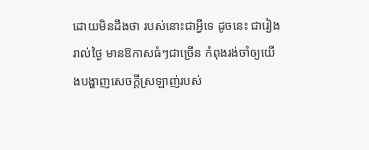ដោយមិនដឹងថា របស់នោះជាអ្វីទេ ដូចនេះ ជារៀងរាល់ថ្ងៃ មានឱកាសធំៗជាច្រើន កំពុងរង់ចាំឲ្យយើងបង្ហាញសេចក្តីស្រឡាញ់របស់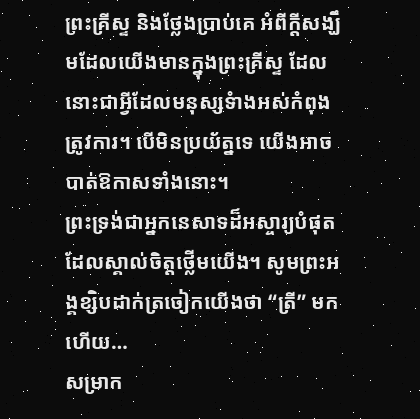ព្រះគ្រីស្ទ និងថ្លែងប្រាប់គេ អំពីក្តីសង្ឃឹមដែលយើងមានក្នុងព្រះគ្រីស្ទ ដែលនោះជាអ្វីដែលមនុស្សទំាងអស់កំពុងត្រូវការ។ បើមិនប្រយ័ត្នទេ យើងអាចបាត់ឱកាសទាំងនោះ។
ព្រះទ្រង់ជាអ្នកនេសាទដ៏អស្ចារ្យបំផុត ដែលស្គាល់ចិត្តថ្លើមយើង។ សូមព្រះអង្គខ្សិបដាក់ត្រចៀកយើងថា “ត្រី” មកហើយ…
សម្រាក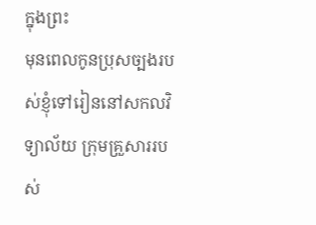ក្នុងព្រះ
មុនពេលកូនប្រុសច្បងរបស់ខ្ញុំទៅរៀននៅសកលវិទ្យាល័យ ក្រុមគ្រួសាររបស់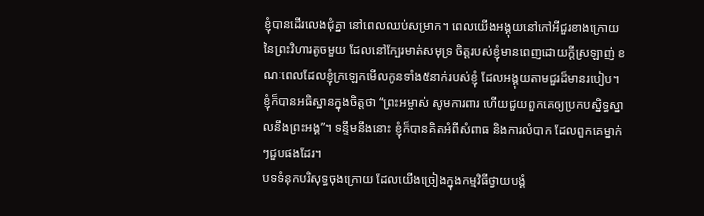ខ្ញុំបានដើរលេងជុំគ្នា នៅពេលឈប់សម្រាក។ ពេលយើងអង្គុយនៅកៅអីជួរខាងក្រោយ នៃព្រះវិហារតូចមួយ ដែលនៅក្បែរមាត់សមុទ្រ ចិត្តរបស់ខ្ញុំមានពេញដោយក្តីស្រឡាញ់ ខណៈពេលដែលខ្ញុំក្រឡេកមើលកូនទាំង៥នាក់របស់ខ្ញុំ ដែលអង្គុយតាមជួរដ៏មានរបៀប។ ខ្ញុំក៏បានអធិស្ឋានក្នុងចិត្តថា “ព្រះអម្ចាស់ សូមការពារ ហើយជួយពួកគេឲ្យប្រកបស្និទ្ធស្នាលនឹងព្រះអង្គ”។ ទន្ទឹមនឹងនោះ ខ្ញុំក៏បានគិតអំពីសំពាធ និងការលំបាក ដែលពួកគេម្នាក់ៗជួបផងដែរ។
បទទំនុកបរិសុទ្ធចុងក្រោយ ដែលយើងច្រៀងក្នុងកម្មវិធីថ្វាយបង្គំ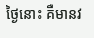ថ្ងៃនោះ គឺមានវ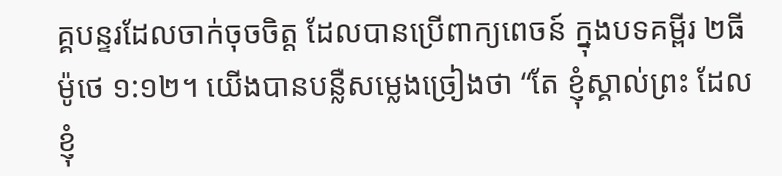គ្គបន្ទរដែលចាក់ចុចចិត្ត ដែលបានប្រើពាក្យពេចន៍ ក្នុងបទគម្ពីរ ២ធីម៉ូថេ ១:១២។ យើងបានបន្លឺសម្លេងច្រៀងថា “តែ ខ្ញុំស្គាល់ព្រះ ដែលខ្ញុំ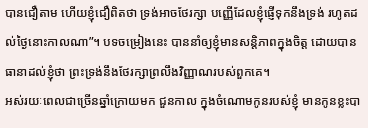បានជឿតាម ហើយខ្ញុំជឿពិតថា ទ្រង់អាចថែរក្សា បញ្ញើដែលខ្ញុំផ្ញើទុកនឹងទ្រង់ រហូតដល់ថ្ងៃនោះកាលណា”។ បទចម្រៀងនេះ បាននាំឲ្យខ្ញុំមានសន្តិភាពក្នុងចិត្ត ដោយបានធានាដល់ខ្ញុំថា ព្រះទ្រង់នឹងថែរក្សាព្រលឹងវិញ្ញាណរបស់ពួកគេ។
អស់រយៈពេលជាច្រើនឆ្នាំក្រោយមក ជួនកាល ក្នុងចំណោមកូនរបស់ខ្ញុំ មានកូនខ្លះបា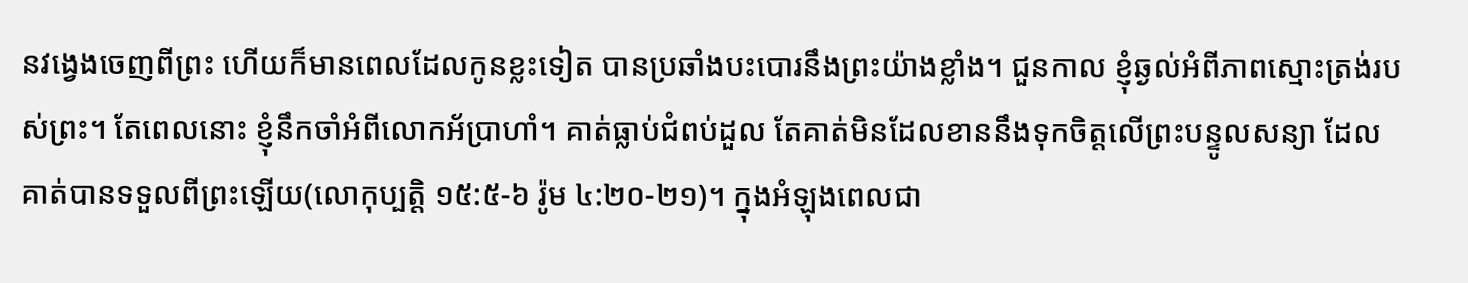នវង្វេងចេញពីព្រះ ហើយក៏មានពេលដែលកូនខ្លះទៀត បានប្រឆាំងបះបោរនឹងព្រះយ៉ាងខ្លាំង។ ជួនកាល ខ្ញុំឆ្ងល់អំពីភាពស្មោះត្រង់របស់ព្រះ។ តែពេលនោះ ខ្ញុំនឹកចាំអំពីលោកអ័ប្រាហាំ។ គាត់ធ្លាប់ជំពប់ដួល តែគាត់មិនដែលខាននឹងទុកចិត្តលើព្រះបន្ទូលសន្យា ដែលគាត់បានទទួលពីព្រះឡើយ(លោកុប្បតិ្ត ១៥:៥-៦ រ៉ូម ៤:២០-២១)។ ក្នុងអំឡុងពេលជា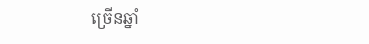ច្រើនឆ្នាំ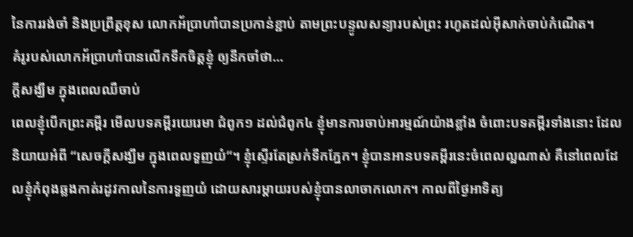នៃការរង់ចាំ និងប្រព្រឹត្តខុស លោកអ័ប្រាហាំបានប្រកាន់ខ្ជាប់ តាមព្រះបន្ទូលសន្យារបស់ព្រះ រហូតដល់អ៊ីសាក់ចាប់កំណើត។
គំរូរបស់លោកអ័ប្រាហាំបានលើកទឹកចិត្តខ្ញុំ ឲ្យនឹកចាំថា…
ក្តីសង្ឃឹម ក្នុងពេលឈឺចាប់
ពេលខ្ញុំបើកព្រះគម្ពីរ មើលបទគម្ពីរយេរេមា ជំពូក១ ដល់ជំពូក៤ ខ្ញុំមានការចាប់អារម្មណ៍យ៉ាងខ្លាំង ចំពោះបទគម្ពីរទាំងនោះ ដែលនិយាយអំពី “សេចក្តីសង្ឃឹម ក្នុងពេលទួញយំ”។ ខ្ញុំស្ទើរតែស្រក់ទឹកភ្នែក។ ខ្ញុំបានអានបទគម្ពីរនេះចំពេលល្អណាស់ គឺនៅពេលដែលខ្ញុំកំពុងឆ្លងកាត់រដូវកាលនៃការទួញយំ ដោយសារម្តាយរបស់ខ្ញុំបានលាចាកលោក។ កាលពីថ្ងៃអាទិត្យ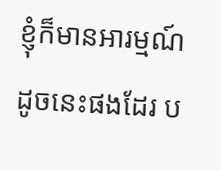ខ្ញុំក៏មានអារម្មណ៍ដូចនេះផងដែរ ប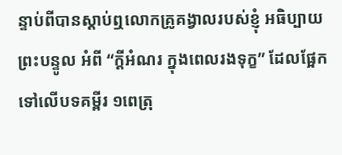ន្ទាប់ពីបានស្តាប់ឮលោកគ្រូគង្វាលរបស់ខ្ញុំ អធិប្បាយព្រះបន្ទូល អំពី “ក្តីអំណរ ក្នុងពេលរងទុក្ខ” ដែលផ្អែកទៅលើបទគម្ពីរ ១ពេត្រុ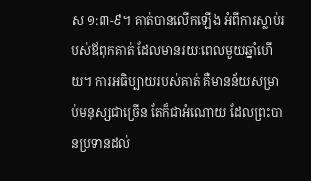ស ១:៣-៩។ គាត់បានលើកឡើង អំពីការស្លាប់របស់ឪពុកគាត់ ដែលមានរយៈពេលមួយឆ្នាំហើយ។ ការអធិប្បាយរបស់គាត់ គឺមានន័យសម្រាប់មនុស្សជាច្រើន តែក៏ជាអំណោយ ដែលព្រះបានប្រទានដល់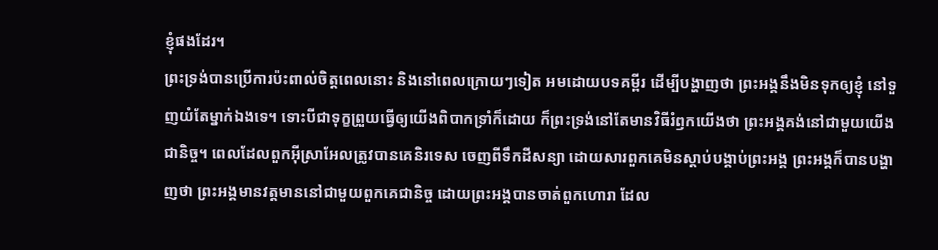ខ្ញុំផងដែរ។
ព្រះទ្រង់បានប្រើការប៉ះពាល់ចិត្តពេលនោះ និងនៅពេលក្រោយៗទៀត អមដោយបទគម្ពីរ ដើម្បីបង្ហាញថា ព្រះអង្គនឹងមិនទុកឲ្យខ្ញុំ នៅទួញយំតែម្នាក់ឯងទេ។ ទោះបីជាទុក្ខព្រួយធ្វើឲ្យយើងពិបាកទ្រាំក៏ដោយ ក៏ព្រះទ្រង់នៅតែមានវិធីរំឭកយើងថា ព្រះអង្គគង់នៅជាមួយយើងជានិច្ច។ ពេលដែលពួកអ៊ីស្រាអែលត្រូវបានគេនិរទេស ចេញពីទឹកដីសន្យា ដោយសារពួកគេមិនស្តាប់បង្គាប់ព្រះអង្គ ព្រះអង្គក៏បានបង្ហាញថា ព្រះអង្គមានវត្តមាននៅជាមួយពួកគេជានិច្ច ដោយព្រះអង្គបានចាត់ពួកហោរា ដែល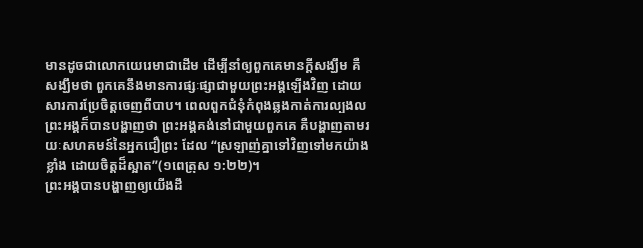មានដូចជាលោកយេរេមាជាដើម ដើម្បីនាំឲ្យពួកគេមានក្តីសង្ឃឹម គឺសង្ឃឹមថា ពួកគេនឹងមានការផ្សៈផ្សាជាមួយព្រះអង្គឡើងវិញ ដោយសារការប្រែចិត្តចេញពីបាប។ ពេលពួកជំនុំកំពុងឆ្លងកាត់ការល្បងល ព្រះអង្គក៏បានបង្ហាញថា ព្រះអង្គគង់នៅជាមួយពួកគេ គឺបង្ហាញតាមរយៈសហគមន៍នៃអ្នកជឿព្រះ ដែល “ស្រឡាញ់គ្នាទៅវិញទៅមកយ៉ាងខ្លាំង ដោយចិត្តដ៏ស្អាត”(១ពេត្រុស ១:២២)។
ព្រះអង្គបានបង្ហាញឲ្យយើងដឹ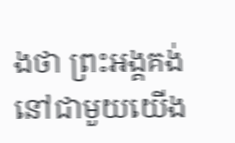ងថា ព្រះអង្គគង់នៅជាមួយយើង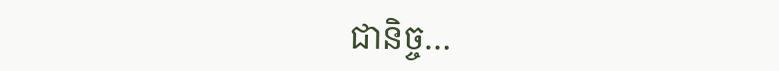ជានិច្ច…